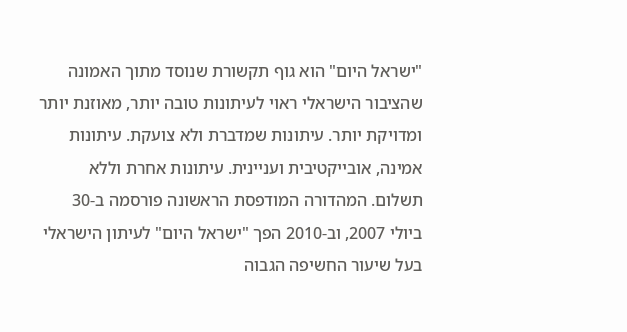"ישראל היום" הוא גוף תקשורת שנוסד מתוך האמונה שהציבור הישראלי ראוי לעיתונות טובה יותר, מאוזנת יותר ומדויקת יותר. עיתונות שמדברת ולא צועקת. עיתונות אמינה, אובייקטיבית ועניינית. עיתונות אחרת וללא תשלום. המהדורה המודפסת הראשונה פורסמה ב-30 ביולי 2007, וב-2010 הפך "ישראל היום" לעיתון הישראלי בעל שיעור החשיפה הגבוה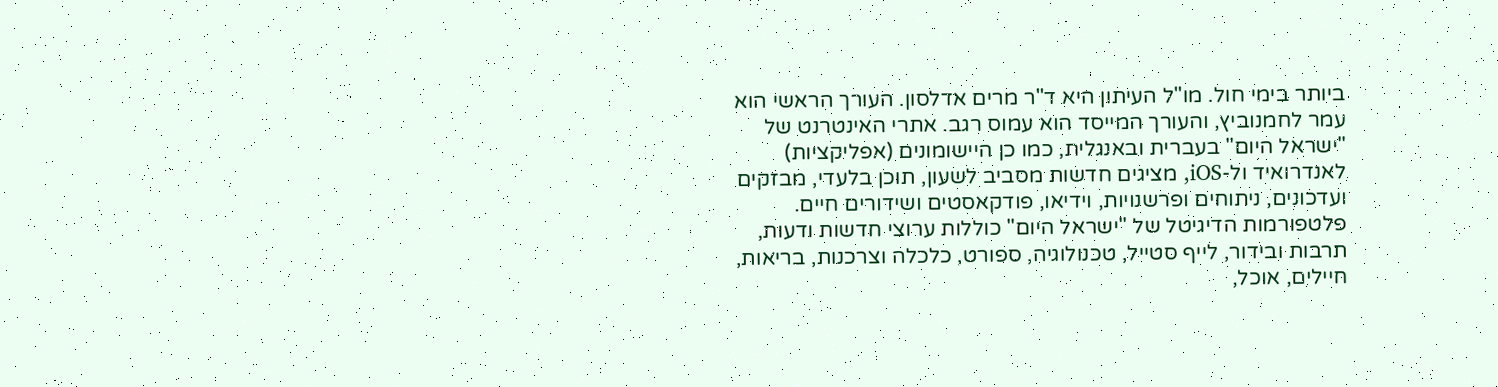ביותר בימי חול. מו"ל העיתון היא ד"ר מרים אדלסון. העורך הראשי הוא עמר לחמנוביץ, והעורך המייסד הוא עמוס רגב. אתרי האינטרנט של "ישראל היום" בעברית ובאנגלית, כמו כן היישומונים (אפליקציות) לאנדרואיד ול-iOS, מציגים חדשות מסביב לשעון, תוכן בלעדי, מבזקים ועדכונים, ניתוחים ופרשנויות, וידיאו, פודקאסטים ושידורים חיים. פלטפורמות הדיגיטל של "ישראל היום" כוללות ערוצי חדשות ודעות, תרבות ובידור, לייף סטייל, טכנולוגיה, ספורט, כלכלה וצרכנות, בריאות, חיילים, אוכל,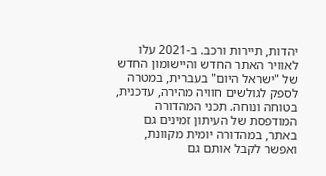יהדות, תיירות ורכב. ב-2021 עלו לאוויר האתר החדש והיישומון החדש של "ישראל היום" בעברית, במטרה לספק לגולשים חוויה מהירה, עדכנית, בטוחה ונוחה. תכני המהדורה המודפסת של העיתון זמינים גם באתר, במהדורה יומית מקוונת, ואפשר לקבל אותם גם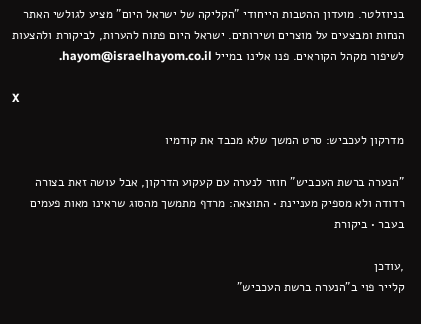בניוזלטר. מועדון ההטבות הייחודי "הקליקה של ישראל היום" מציע לגולשי האתר הנחות ומבצעים על מוצרים ושירותים. ישראל היום פתוח להערות, לביקורת ולהצעות לשיפור מקהל הקוראים. פנו אלינו במייל hayom@israelhayom.co.il.

X

מדרקון לעכביש: סרט המשך שלא מכבד את קודמיו

"הנערה ברשת העכביש" חוזר לנערה עם קעקוע הדרקון, אבל עושה זאת בצורה רדודה ולא מספיק מעניינת • התוצאה: מרדף מתמשך מהסוג שראינו מאות פעמים בעבר • ביקורת

,עודכן
קלייר פוי ב"הנערה ברשת העכביש"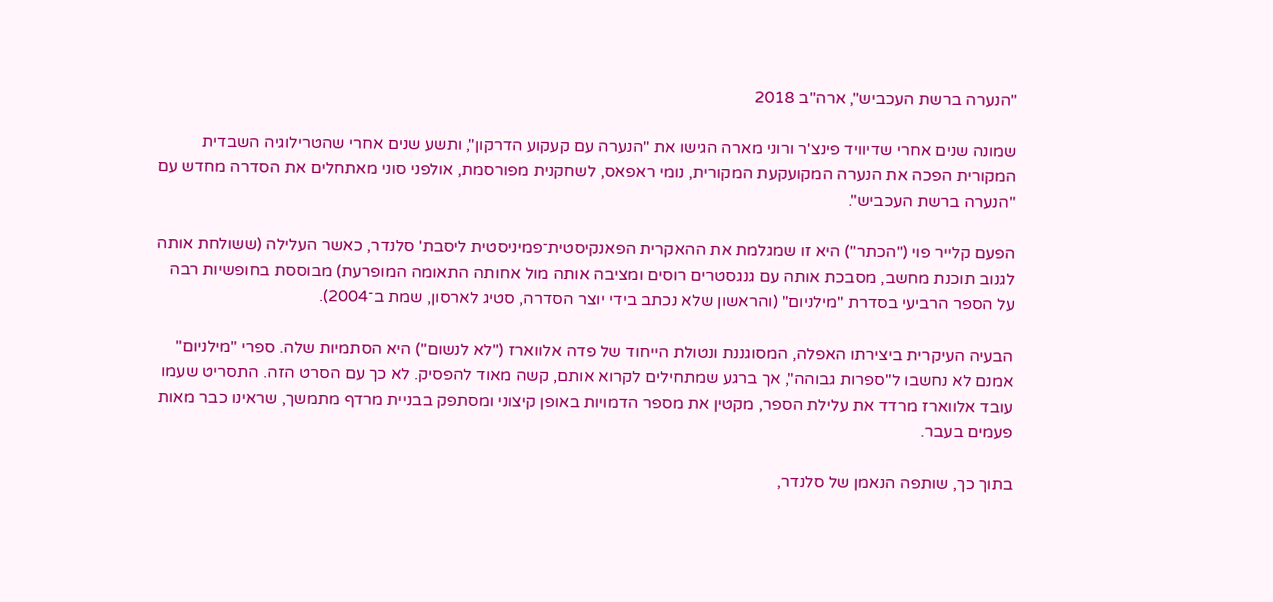"הנערה ברשת העכביש", ארה"ב 2018

שמונה שנים אחרי שדיוויד פינצ'ר ורוני מארה הגישו את "הנערה עם קעקוע הדרקון", ותשע שנים אחרי שהטרילוגיה השבדית המקורית הפכה את הנערה המקועקעת המקורית, נומי ראפאס, לשחקנית מפורסמת, אולפני סוני מאתחלים את הסדרה מחדש עם "הנערה ברשת העכביש".

הפעם קלייר פוי ("הכתר") היא זו שמגלמת את ההאקרית הפאנקיסטית־פמיניסטית ליסבת' סלנדר, כאשר העלילה (ששולחת אותה לגנוב תוכנת מחשב, מסבכת אותה עם גנגסטרים רוסים ומציבה אותה מול אחותה התאומה המופרעת) מבוססת בחופשיות רבה על הספר הרביעי בסדרת "מילניום" (והראשון שלא נכתב בידי יוצר הסדרה, סטיג לארסון, שמת ב־2004).

הבעיה העיקרית ביצירתו האפלה, המסוגננת ונטולת הייחוד של פדה אלווארז ("לא לנשום") היא הסתמיות שלה. ספרי "מילניום" אמנם לא נחשבו ל"ספרות גבוהה", אך ברגע שמתחילים לקרוא אותם, קשה מאוד להפסיק. לא כך עם הסרט הזה. התסריט שעמו עובד אלווארז מרדד את עלילת הספר, מקטין את מספר הדמויות באופן קיצוני ומסתפק בבניית מרדף מתמשך, שראינו כבר מאות פעמים בעבר.

בתוך כך, שותפה הנאמן של סלנדר,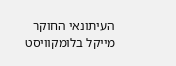העיתונאי החוקר מייקל בלומקוויסט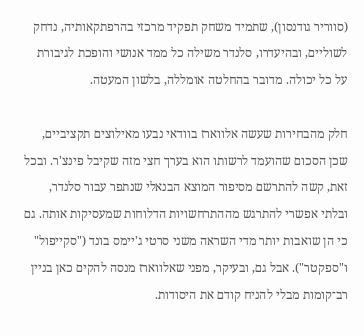(סווריר גודנסון), שתמיד משחק תפקיד מרכזי בהרפתקאותיה, נדחק לשוליים, ובהיעדרו, סלנדר משילה כל ממד אנושי והופכת לגיבורת על כל יכולה. מדובר בהחלטה אומללה, בלשון המעטה.

חלק מהבחירות שעשה אלווארז בוודאי נבעו מאילוצים תקציביים, שכן הסכום שהועמד לרשותו הוא בערך חצי מזה שקיבל פינצ'ר. ובכל זאת, קשה להתרשם מסיפור המוצא הבנאלי שנתפר עבור סלנדר, ובלתי אפשרי להתרגש מההתרחשויות הדלוחות שמעסיקות אותה. גם כי הן שואבות יותר מדי השראה משני סרטי ג'יימס בונד ("סקייפול" ו"ספקטר"). אבל גם, ובעיקר, מפני שאלווארז מנסה להקים כאן בניין רב־קומות מבלי להניח קודם את היסודות.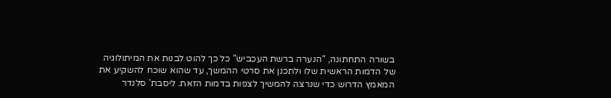בשורה התחתונה, "הנערה ברשת העכביש" כל כך להוט לבנות את המיתולוגיה של הדמות הראשית שלו ולתכנן את סרטי ההמשך, עד שהוא שוכח להשקיע את המאמץ הדרוש כדי שנרצה להמשיך לצפות בדמות הזאת. ליסבת' סלנדר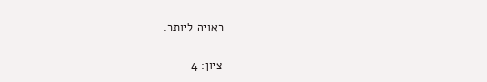ראויה ליותר.

ציון: 4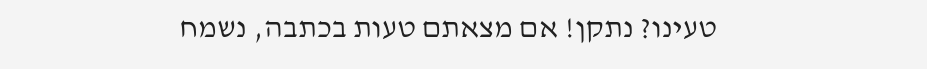טעינו? נתקן! אם מצאתם טעות בכתבה, נשמח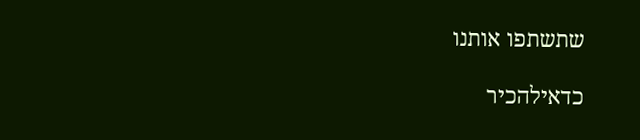שתשתפו אותנו

כדאילהכיר